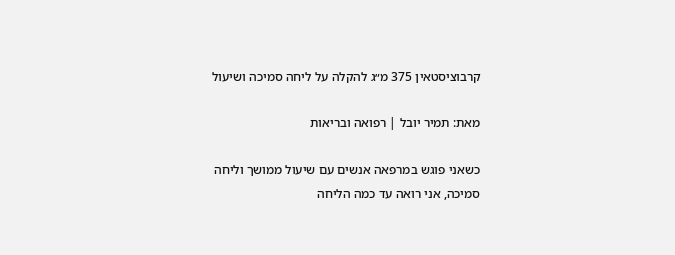קרבוציסטאין 375 מ״ג להקלה על ליחה סמיכה ושיעול

מאת: תמיר יובל | רפואה ובריאות

כשאני פוגש במרפאה אנשים עם שיעול ממושך וליחה סמיכה, אני רואה עד כמה הליחה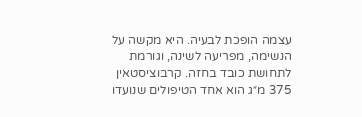עצמה הופכת לבעיה. היא מקשה על הנשימה, מפריעה לשינה, וגורמת לתחושת כובד בחזה. קרבוציסטאין 375 מ״ג הוא אחד הטיפולים שנועדו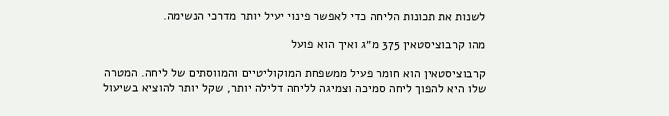לשנות את תכונות הליחה כדי לאפשר פינוי יעיל יותר מדרכי הנשימה.

מהו קרבוציסטאין 375 מ״ג ואיך הוא פועל

קרבוציסטאין הוא חומר פעיל ממשפחת המוקוליטיים והמווסתים של ליחה. המטרה שלו היא להפוך ליחה סמיכה וצמיגה לליחה דלילה יותר, שקל יותר להוציא בשיעול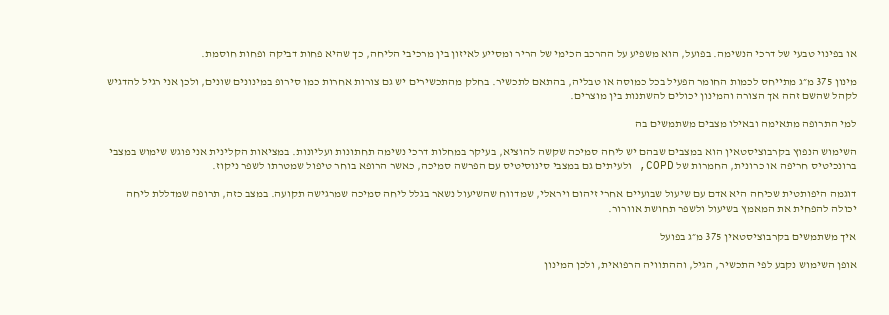או בפינוי טבעי של דרכי הנשימה. בפועל, הוא משפיע על ההרכב הכימי של הריר ומסייע לאיזון בין מרכיבי הליחה, כך שהיא פחות דביקה ופחות חוסמת.

מינון 375 מ״ג מתייחס לכמות החומר הפעיל בכל כמוסה או טבליה, בהתאם לתכשיר. בחלק מהתכשירים יש גם צורות אחרות כמו סירופ במינונים שונים, ולכן אני רגיל להדגיש לקהל שהשם זהה אך הצורה והמינון יכולים להשתנות בין מוצרים.

למי התרופה מתאימה ובאילו מצבים משתמשים בה

השימוש הנפוץ בקרבוציסטאין הוא במצבים שבהם יש ליחה סמיכה שקשה להוציא, בעיקר במחלות דרכי נשימה תחתונות ועליונות. במציאות הקלינית אני פוגש שימוש במצבי ברונכיטיס חריפה או כרונית, החמרות של COPD, ולעיתים גם במצבי סינוסיטיס עם הפרשה סמיכה, כאשר הרופא בוחר טיפול שמטרתו לשפר ניקוז.

דוגמה היפותטית שכיחה היא אדם עם שיעול שבועיים אחרי זיהום ויראלי, שמדווח שהשיעול נשאר בגלל ליחה סמיכה שמרגישה תקועה. במצב כזה, תרופה שמדללת ליחה יכולה להפחית את המאמץ בשיעול ולשפר תחושת אוורור.

איך משתמשים בקרבוציסטאין 375 מ״ג בפועל

אופן השימוש נקבע לפי התכשיר, הגיל, וההתוויה הרפואית, ולכן המינון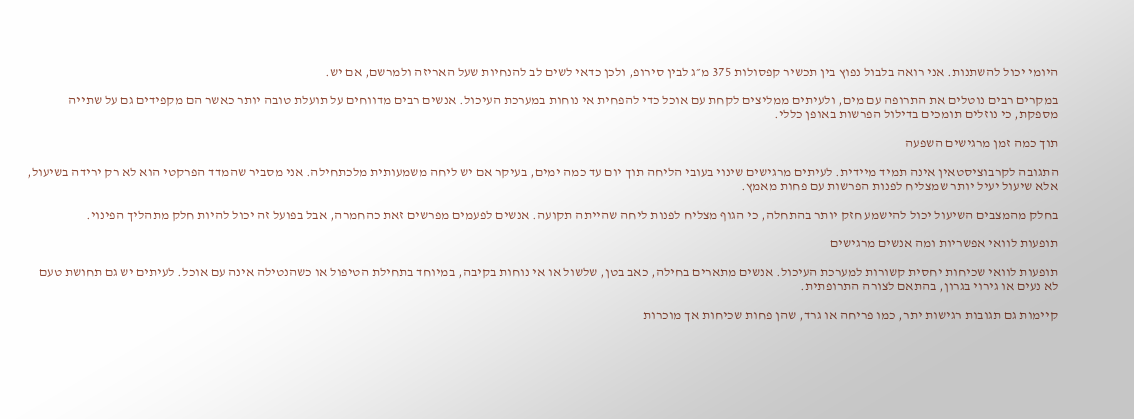היומי יכול להשתנות. אני רואה בלבול נפוץ בין תכשיר קפסולות 375 מ״ג לבין סירופ, ולכן כדאי לשים לב להנחיות שעל האריזה ולמרשם, אם יש.

במקרים רבים נוטלים את התרופה עם מים, ולעיתים ממליצים לקחת עם אוכל כדי להפחית אי נוחות במערכת העיכול. אנשים רבים מדווחים על תועלת טובה יותר כאשר הם מקפידים גם על שתייה מספקת, כי נוזלים תומכים בדילול הפרשות באופן כללי.

תוך כמה זמן מרגישים השפעה

התגובה לקרבוציסטאין אינה תמיד מיידית. לעיתים מרגישים שינוי בעובי הליחה תוך יום עד כמה ימים, בעיקר אם יש ליחה משמעותית מלכתחילה. אני מסביר שהמדד הפרקטי הוא לא רק ירידה בשיעול, אלא שיעול יעיל יותר שמצליח לפנות הפרשות עם פחות מאמץ.

בחלק מהמצבים השיעול יכול להישמע חזק יותר בהתחלה, כי הגוף מצליח לפנות ליחה שהייתה תקועה. אנשים לפעמים מפרשים זאת כהחמרה, אבל בפועל זה יכול להיות חלק מתהליך הפינוי.

תופעות לוואי אפשריות ומה אנשים מרגישים

תופעות לוואי שכיחות יחסית קשורות למערכת העיכול. אנשים מתארים בחילה, כאב בטן, שלשול או אי נוחות בקיבה, במיוחד בתחילת הטיפול או כשהנטילה אינה עם אוכל. לעיתים יש גם תחושת טעם לא נעים או גירוי בגרון, בהתאם לצורה התרופתית.

קיימות גם תגובות רגישות יתר, כמו פריחה או גרד, שהן פחות שכיחות אך מוכרות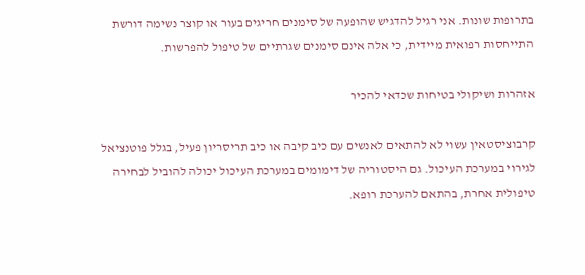בתרופות שונות. אני רגיל להדגיש שהופעה של סימנים חריגים בעור או קוצר נשימה דורשת התייחסות רפואית מיידית, כי אלה אינם סימנים שגרתיים של טיפול להפרשות.

אזהרות ושיקולי בטיחות שכדאי להכיר

קרבוציסטאין עשוי לא להתאים לאנשים עם כיב קיבה או כיב תריסריון פעיל, בגלל פוטנציאל לגירוי במערכת העיכול. גם היסטוריה של דימומים במערכת העיכול יכולה להוביל לבחירה טיפולית אחרת, בהתאם להערכת רופא.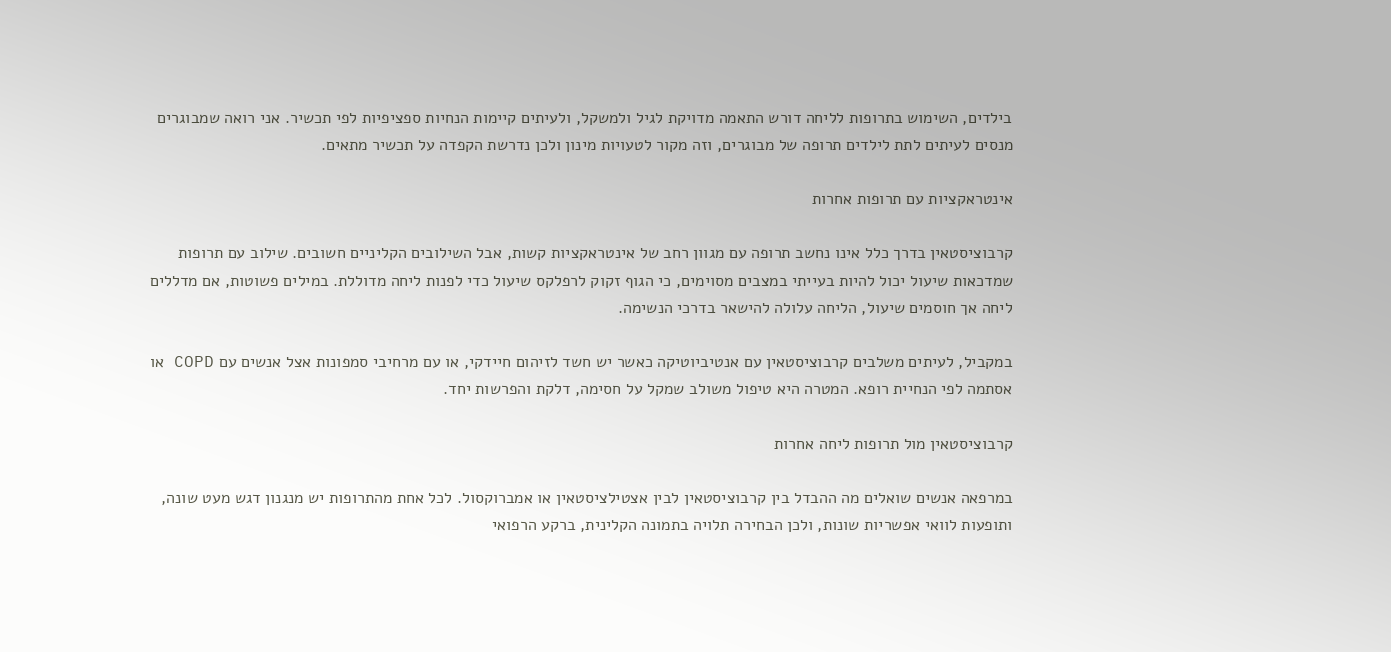בילדים, השימוש בתרופות לליחה דורש התאמה מדויקת לגיל ולמשקל, ולעיתים קיימות הנחיות ספציפיות לפי תכשיר. אני רואה שמבוגרים מנסים לעיתים לתת לילדים תרופה של מבוגרים, וזה מקור לטעויות מינון ולכן נדרשת הקפדה על תכשיר מתאים.

אינטראקציות עם תרופות אחרות

קרבוציסטאין בדרך כלל אינו נחשב תרופה עם מגוון רחב של אינטראקציות קשות, אבל השילובים הקליניים חשובים. שילוב עם תרופות שמדכאות שיעול יכול להיות בעייתי במצבים מסוימים, כי הגוף זקוק לרפלקס שיעול כדי לפנות ליחה מדוללת. במילים פשוטות, אם מדללים ליחה אך חוסמים שיעול, הליחה עלולה להישאר בדרכי הנשימה.

במקביל, לעיתים משלבים קרבוציסטאין עם אנטיביוטיקה כאשר יש חשד לזיהום חיידקי, או עם מרחיבי סמפונות אצל אנשים עם COPD או אסתמה לפי הנחיית רופא. המטרה היא טיפול משולב שמקל על חסימה, דלקת והפרשות יחד.

קרבוציסטאין מול תרופות ליחה אחרות

במרפאה אנשים שואלים מה ההבדל בין קרבוציסטאין לבין אצטילציסטאין או אמברוקסול. לכל אחת מהתרופות יש מנגנון דגש מעט שונה, ותופעות לוואי אפשריות שונות, ולכן הבחירה תלויה בתמונה הקלינית, ברקע הרפואי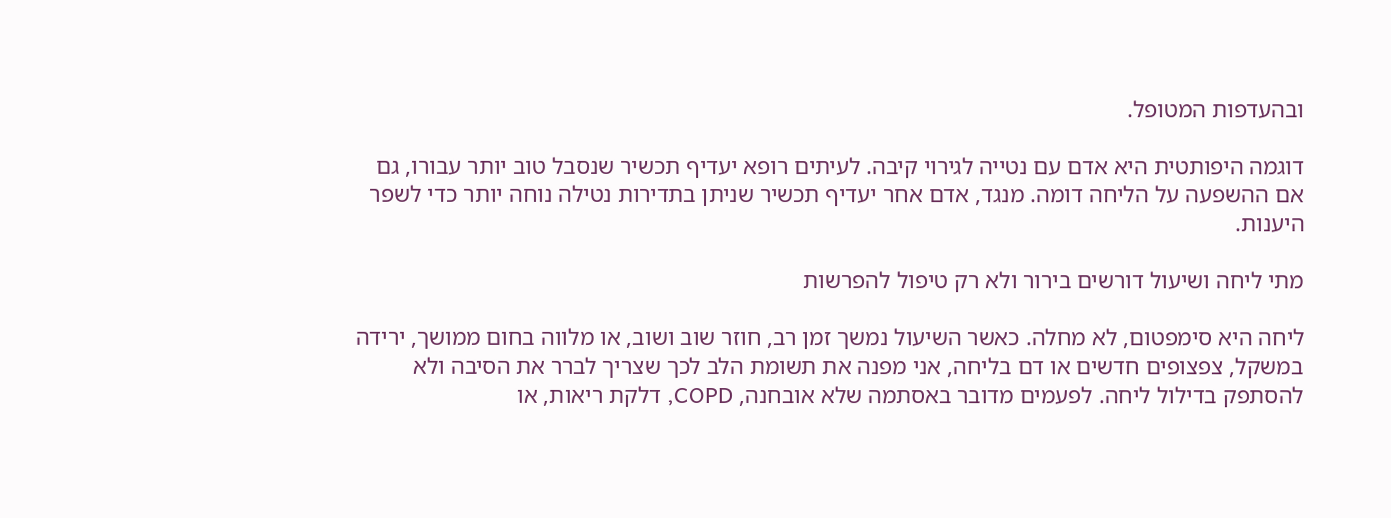ובהעדפות המטופל.

דוגמה היפותטית היא אדם עם נטייה לגירוי קיבה. לעיתים רופא יעדיף תכשיר שנסבל טוב יותר עבורו, גם אם ההשפעה על הליחה דומה. מנגד, אדם אחר יעדיף תכשיר שניתן בתדירות נטילה נוחה יותר כדי לשפר היענות.

מתי ליחה ושיעול דורשים בירור ולא רק טיפול להפרשות

ליחה היא סימפטום, לא מחלה. כאשר השיעול נמשך זמן רב, חוזר שוב ושוב, או מלווה בחום ממושך, ירידה במשקל, צפצופים חדשים או דם בליחה, אני מפנה את תשומת הלב לכך שצריך לברר את הסיבה ולא להסתפק בדילול ליחה. לפעמים מדובר באסתמה שלא אובחנה, COPD, דלקת ריאות, או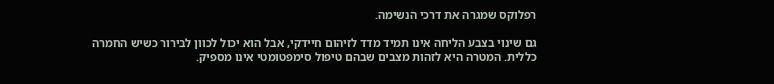רפלוקס שמגרה את דרכי הנשימה.

גם שינוי בצבע הליחה אינו תמיד מדד לזיהום חיידקי, אבל הוא יכול לכוון לבירור כשיש החמרה כללית. המטרה היא לזהות מצבים שבהם טיפול סימפטומטי אינו מספיק.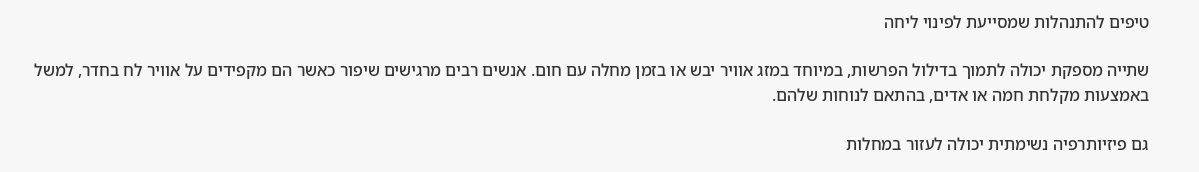טיפים להתנהלות שמסייעת לפינוי ליחה

שתייה מספקת יכולה לתמוך בדילול הפרשות, במיוחד במזג אוויר יבש או בזמן מחלה עם חום. אנשים רבים מרגישים שיפור כאשר הם מקפידים על אוויר לח בחדר, למשל באמצעות מקלחת חמה או אדים, בהתאם לנוחות שלהם.

גם פיזיותרפיה נשימתית יכולה לעזור במחלות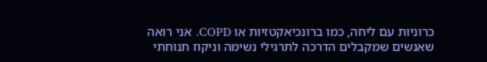כרוניות עם ליחה, כמו ברונכיאקטזיות או COPD. אני רואה שאנשים שמקבלים הדרכה לתרגילי נשימה וניקוז תנוחתי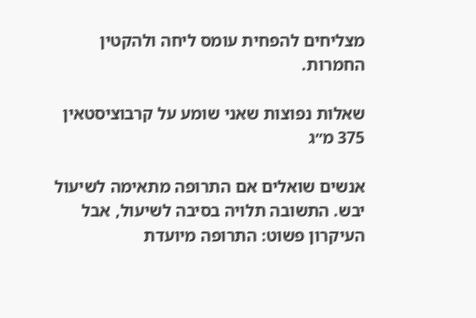מצליחים להפחית עומס ליחה ולהקטין החמרות.

שאלות נפוצות שאני שומע על קרבוציסטאין 375 מ״ג

אנשים שואלים אם התרופה מתאימה לשיעול יבש. התשובה תלויה בסיבה לשיעול, אבל העיקרון פשוט: התרופה מיועדת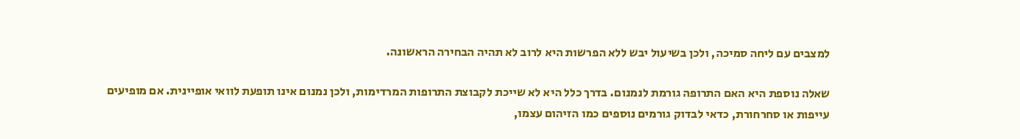למצבים עם ליחה סמיכה, ולכן בשיעול יבש ללא הפרשות היא לרוב לא תהיה הבחירה הראשונה.

שאלה נוספת היא האם התרופה גורמת לנמנום. בדרך כלל היא לא שייכת לקבוצת התרופות המרדימות, ולכן נמנום אינו תופעת לוואי אופיינית. אם מופיעים עייפות או סחרחורת, כדאי לבדוק גורמים נוספים כמו הזיהום עצמו,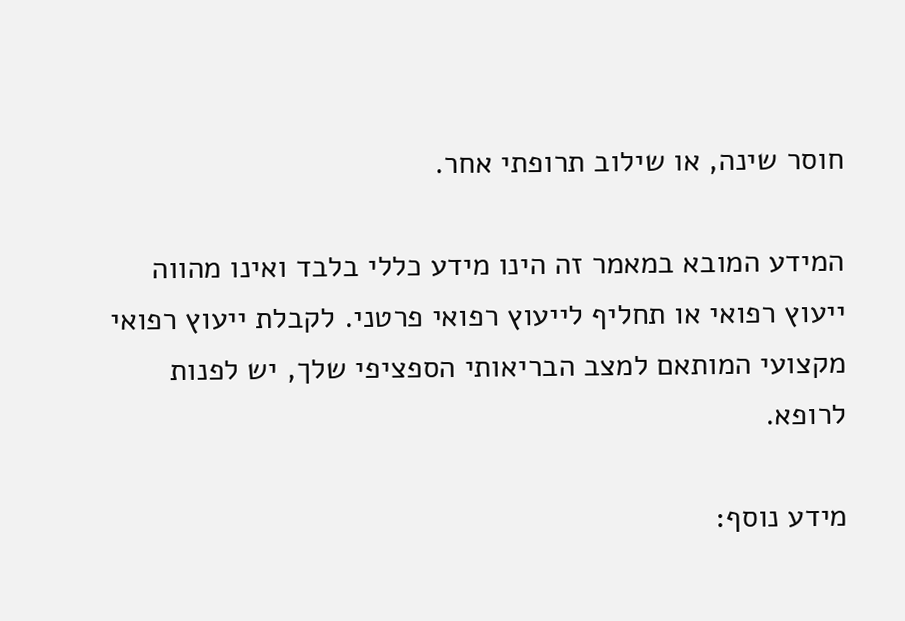חוסר שינה, או שילוב תרופתי אחר.

המידע המובא במאמר זה הינו מידע כללי בלבד ואינו מהווה ייעוץ רפואי או תחליף לייעוץ רפואי פרטני. לקבלת ייעוץ רפואי מקצועי המותאם למצב הבריאותי הספציפי שלך, יש לפנות לרופא.

מידע נוסף: